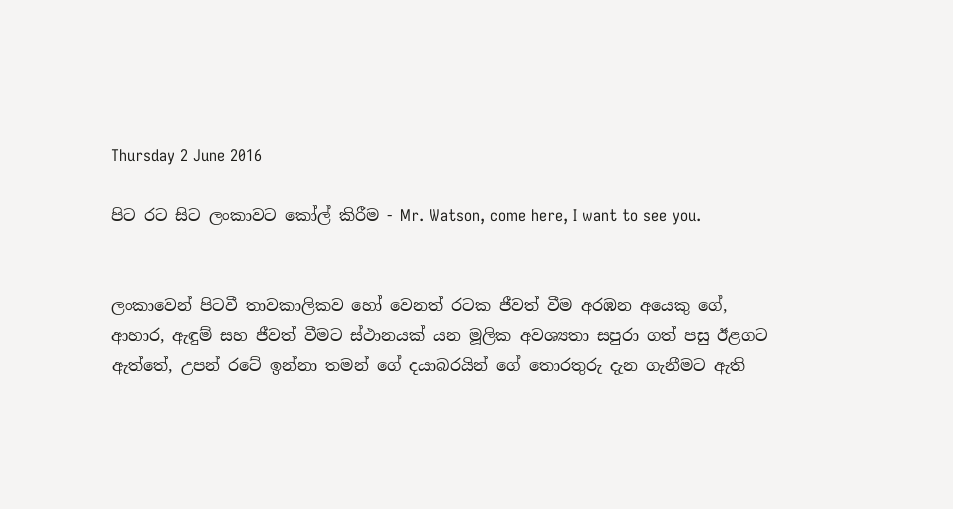Thursday 2 June 2016

පිට රට සිට ලංකාවට කෝල් කිරීම - Mr. Watson, come here, I want to see you.


ලංකාවෙන් පිටවී තාවකාලිකව හෝ වෙනත් රටක ජීවත් වීම අරඹන අයෙකු ගේ, ආහාර, ඇඳුම් සහ ජීවත් වීමට ස්ථානයක් යන මූලික අවශ්‍යතා සපුරා ගත් පසු ඊළගට ඇත්තේ, උපන් රටේ ඉන්නා තමන් ගේ දයාබරයින් ගේ තොරතුරු දැන ගැනීමට ඇති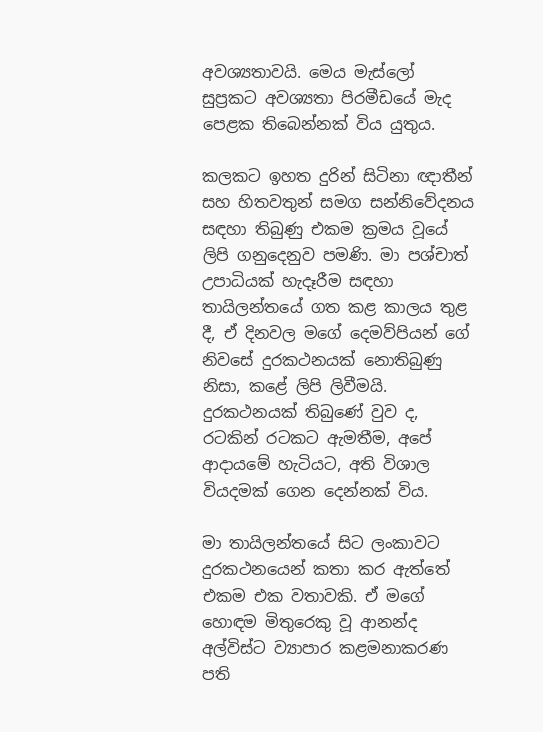අවශ්‍යතාවයි. මෙය මැස්ලෝ සුප්‍රකට අවශ්‍යතා පිරමීඩයේ මැද පෙළක තිබෙන්නක් විය යුතුය.

කලකට ඉහත දුරින් සිටිනා ඥාතීන් සහ හිතවතුන් සමග සන්නිවේදනය සඳහා තිබුණු එකම ක්‍රමය වූයේ ලිපි ගනුදෙනුව පමණි. මා පශ්චාත් උපාධියක් හැදෑරීම සඳහා තායිලන්තයේ ගත කළ කාලය තුළ දී, ඒ දිනවල මගේ දෙමව්පියන් ගේ නිවසේ දුරකථනයක් නොතිබුණු නිසා, කළේ ලිපි ලිවීමයි. දුරකථනයක් තිබුණේ වුව ද, රටකින් රටකට ඇමතීම, අපේ ආදායමේ හැටියට, අති විශාල වියදමක් ගෙන දෙන්නක් විය.

මා තායිලන්තයේ සිට ලංකාවට දුරකථනයෙන් කතා කර ඇත්තේ එකම එක වතාවකි. ඒ මගේ හොඳම මිතුරෙකු වූ ආනන්ද අල්විස්ට ව්‍යාපාර කළමනාකරණ පති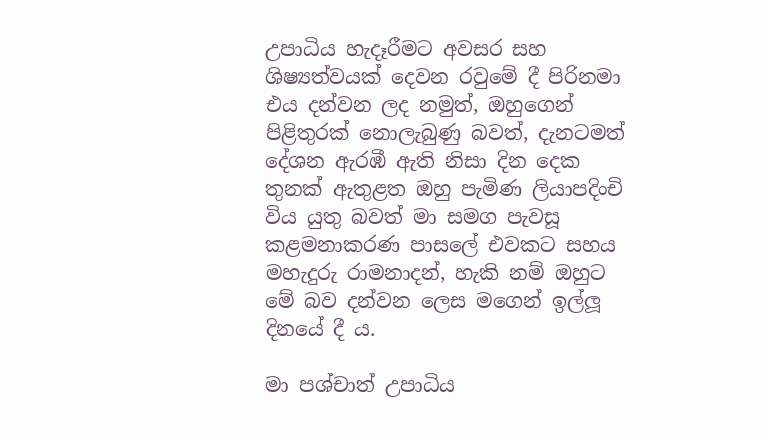උපාධිය හැදෑරීමට අවසර සහ ශිෂ්‍යත්වයක් දෙවන රවුමේ දී පිරිනමා එය දන්වන ලද නමුත්, ඔහුගෙන් පිළිතුරක් නොලැබුණු බවත්, දැනටමත් දේශන ඇරඹී ඇති නිසා දින දෙක තුනක් ඇතුළත ඔහු පැමිණ ලියාපදිංචි විය යුතු බවත් මා සමග පැවසූ කළමනාකරණ පාසලේ එවකට සහය මහැදුරු රාමනාදන්, හැකි නම් ඔහුට මේ බව දන්වන ලෙස මගෙන් ඉල්ලූ දිනයේ දී ය.

මා පශ්චාත් උපාධිය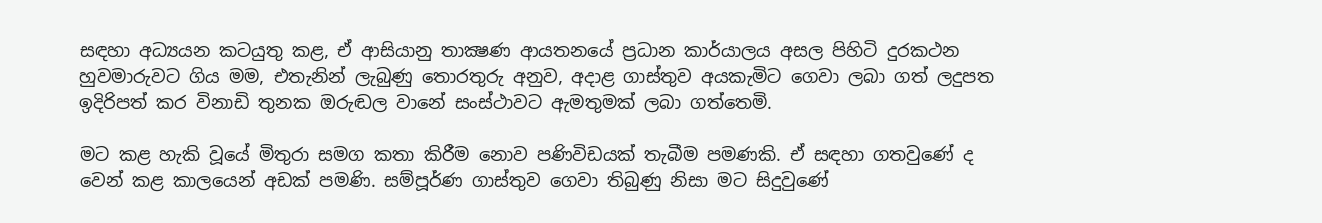සඳහා අධ්‍යයන කටයුතු කළ, ඒ ආසියානු තාක්‍ෂණ ආයතනයේ ප්‍රධාන කාර්යාලය අසල පිහිටි දුරකථන හුවමාරුවට ගිය මම, එතැනින් ලැබුණු තොරතුරු අනුව, අදාළ ගාස්තුව අයකැමිට ගෙවා ලබා ගත් ලදුපත ඉදිරිපත් කර විනාඩි තුනක ඔරුඬල වානේ සංස්ථාවට ඇමතුමක් ලබා ගත්තෙමි.

මට කළ හැකි වූයේ මිතුරා සමග කතා කිරීම නොව පණිවිඩයක් තැබීම පමණකි. ඒ සඳහා ගතවුණේ ද වෙන් කළ කාලයෙන් අඩක් පමණි. සම්පූර්ණ ගාස්තුව ගෙවා තිබුණු නිසා මට සිදුවුණේ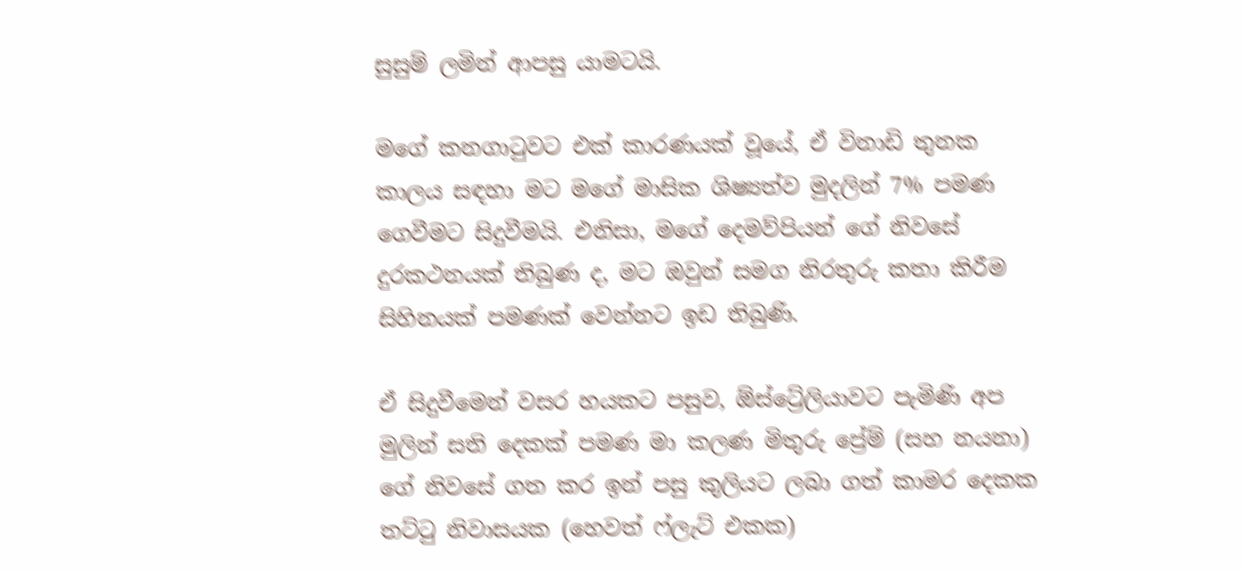සුසුම් ලමින් ආපසු යාමටයි.

මගේ කනගාටුවට එක් කාරණයක් වූයේ, ඒ විනාඩි තුනක කාලය සඳහා මට මගේ මාසික ශිෂ්‍යත්ව මුදලින් 7% පමණ ගෙවීමට සිදුවීමයි. එනිසා, මගේ දෙමව්පියන් ගේ නිවසේ දුරකථනයක් තිබුණ ද, මට ඔවුන් සමග නිරතුරු කතා කිරීම සිහිනයක් පමණක් වෙන්නට ඉඩ තිබුණි.

ඒ සිදුවීමෙන් වසර හයකට පසුව, ඕස්ට්‍රේලියාවට පැමිණි අප මුලින් සති දෙකක් පමණ මා කලණ මිතුරු ප්‍රේම් (සහ නයනා) ගේ නිවසේ ගත කර ඉන් පසු කුලියට ලබා ගත් කාමර දෙකක තට්ටු නිවාසයක (හෙවත් ෆ්ලැට් එකක)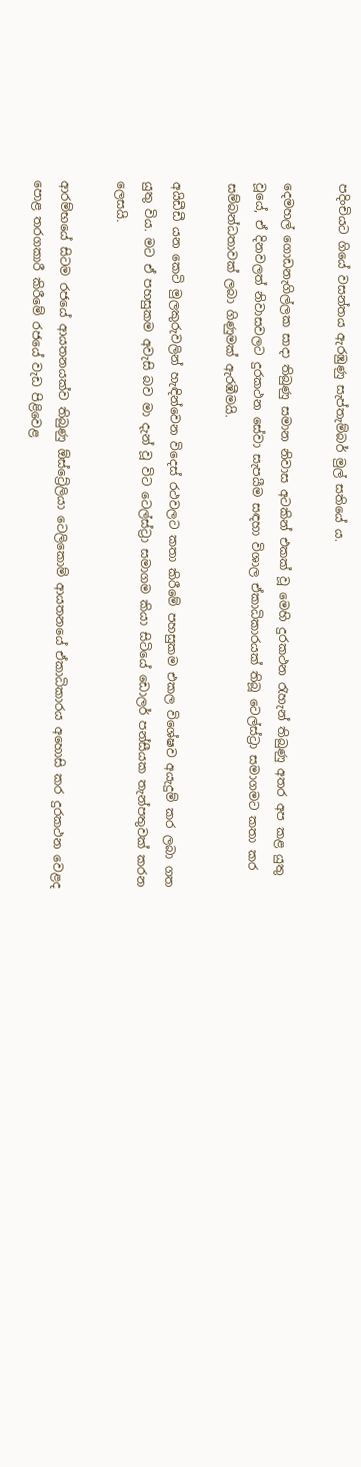පදිංචියට ගියේ වසන්තය ඇරඹුණු සැප්තැම්බර් මුල් සතියේ ය.

දෙමහල් ගොඩනැගිල්ලක සාදා තිබුණු සමාන නිවාස අටකින් එකක් වූ මෙහි දුරකථන රැහැන් තිබුණු අතර අප කළ යුතු වූයේ, ඒ දිනවලත් නිවාසවලට දුරකථන සේවා සැපයීම සඳහා විශාල ඒකාධිකාරයක් තිබූ ටෙල්ස්ට්‍රා සමාගමට කතා කර සම්බන්ධතාවක් ලබා ගිණුමක් ඇරඹීමයි.

අයිඩීඩී යන කෙටි මුලකුරුවලින් හැඳින්වෙන විදෙස් රථවලට කතා කිරීමේ පහසුකම එකල විශේෂව අයැදුම් කර ලබා ගත යුතු විය. මට ඒ පහසුකම අවැසි බව මා දැන් වූ විට ටෙල්ස්ට්‍රා සමාගම කියා සිටියේ ඩොලර් පන්සීයක තැන්පතුවක් කරන ලෙසයි.

ආරම්භයේ සිටම රජයේ ආයතනයක්ව තිබුණු ඕස්ට්‍රේලියා ටෙලිකොම් ආයතනයේ ඒකාධිකාරය අහොසි කර දුරකථන වෙළද පොළ තරගකාරී කිරීමේ රජයේ වැඩ පිළිවෙළ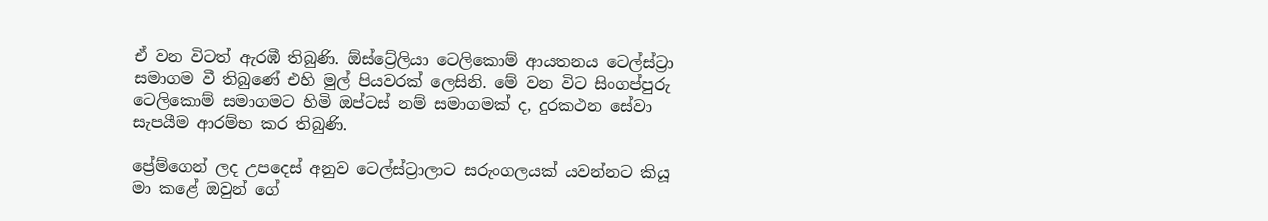ඒ වන විටත් ඇරඹී තිබුණි. ඕස්ට්‍රේලියා ටෙලිකොම් ආයතනය ටෙල්ස්ට්‍රා සමාගම වී තිබුණේ එහි මුල් පියවරක් ලෙසිනි. මේ වන විට සිංගප්පුරු ටෙලිකොම් සමාගමට හිමි ඔප්ටස් නම් සමාගමක් ද, දුරකථන සේවා සැපයීම ආරම්භ කර තිබුණි.

ප්‍රේම්ගෙන් ලද උපදෙස් අනුව ටෙල්ස්ට්‍රාලාට සරුංගලයක් යවන්නට කියූ මා කළේ ඔවුන් ගේ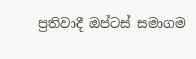ප්‍රතිවාදී ඔප්ටස් සමාගම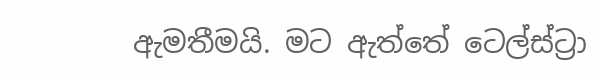ඇමතීමයි. මට ඇත්තේ ටෙල්ස්ට්‍රා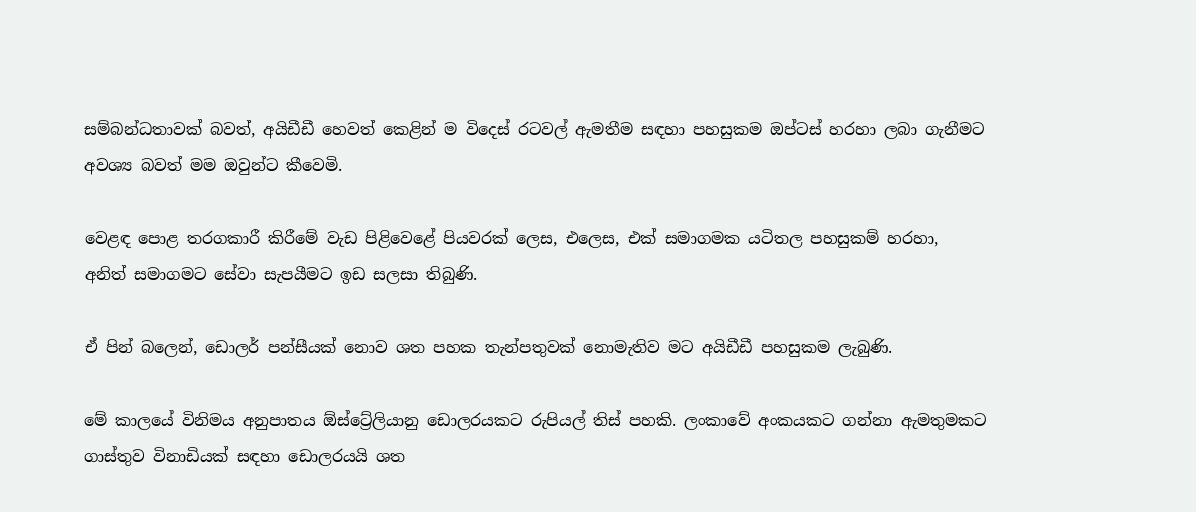සම්බන්ධතාවක් බවත්, අයිඩීඩී හෙවත් කෙළින් ම විදෙස් රටවල් ඇමතීම සඳහා පහසුකම ඔප්ටස් හරහා ලබා ගැනීමට අවශ්‍ය බවත් මම ඔවුන්ට කීවෙමි.

වෙළඳ පොළ තරගකාරී කිරීමේ වැඩ පිළිවෙළේ පියවරක් ලෙස, එලෙස, එක් සමාගමක යටිතල පහසුකම් හරහා, අනිත් සමාගමට සේවා සැපයීමට ඉඩ සලසා තිබුණි.

ඒ පින් බලෙන්, ඩොලර් පන්සීයක් නොව ශත පහක තැන්පතුවක් නොමැතිව මට අයිඩීඩී පහසුකම ලැබුණි.

මේ කාලයේ විනිමය අනුපාතය ඕස්ට්‍රේලියානු ඩොලරයකට රුපියල් තිස් පහකි. ලංකාවේ අංකයකට ගන්නා ඇමතුමකට ගාස්තුව විනාඩියක් සඳහා ඩොලරයයි ශත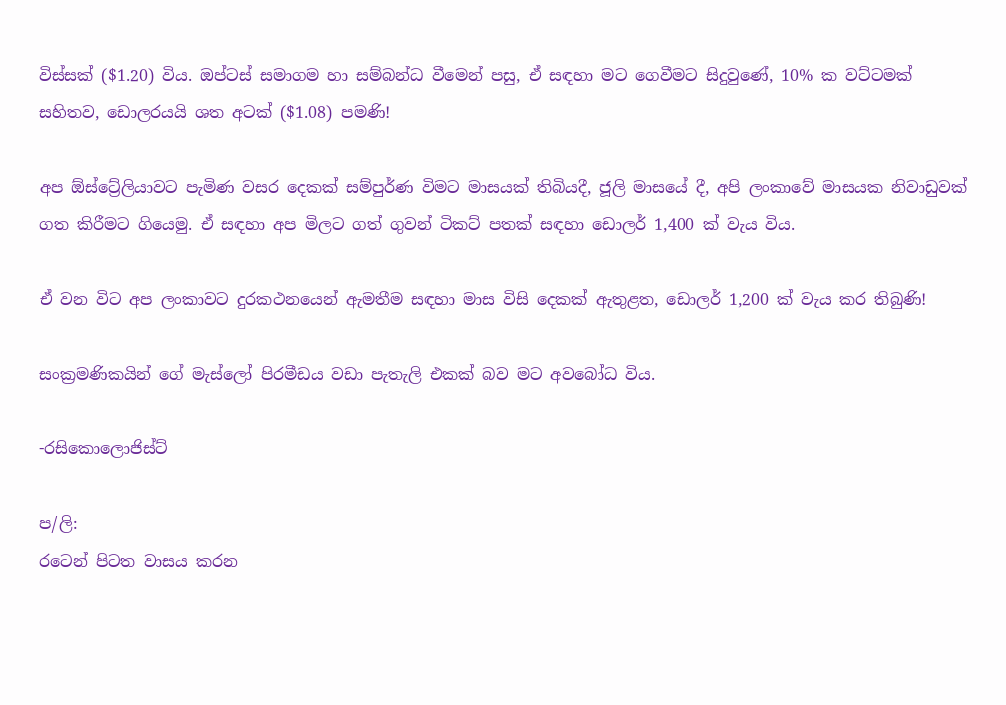විස්සක් ($1.20) විය. ඔප්ටස් සමාගම හා සම්බන්ධ වීමෙන් පසු, ඒ සඳහා මට ගෙවීමට සිදුවුණේ, 10% ක වට්ටමක් සහිතව, ඩොලරයයි ශත අටක් ($1.08) පමණි!

අප ඕස්ට්‍රේලියාවට පැමිණ වසර දෙකක් සම්පුර්ණ විමට මාසයක් තිබියදී, ජූලි මාසයේ දී, අපි ලංකාවේ මාසයක නිවාඩුවක් ගත කිරීමට ගියෙමු. ඒ සඳහා අප මිලට ගත් ගුවන් ටිකට් පතක් සඳහා ඩොලර් 1,400 ක් වැය විය.

ඒ වන විට අප ලංකාවට දුරකථනයෙන් ඇමතීම සඳහා මාස විසි දෙකක් ඇතුළත, ඩොලර් 1,200 ක් වැය කර තිබුණි!

සංක්‍රමණිකයින් ගේ මැස්ලෝ පිරමීඩය වඩා පැතැලි එකක් බව මට අවබෝධ විය.

-රසිකොලොජිස්ට්

ප/ලි:
රටෙන් පිටත වාසය කරන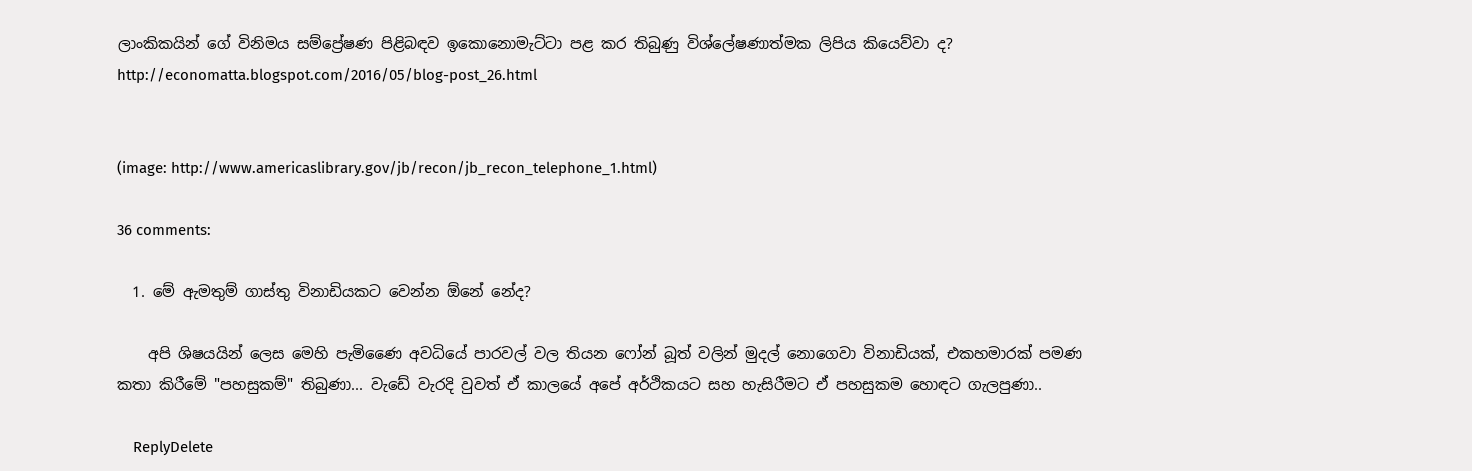ලාංකිකයින් ගේ විනිමය සම්ප්‍රේෂණ පිළිබඳව ඉකොනොමැට්ටා පළ කර තිබුණු විශ්ලේෂණාත්මක ලිපිය කියෙව්වා ද?
http://economatta.blogspot.com/2016/05/blog-post_26.html


(image: http://www.americaslibrary.gov/jb/recon/jb_recon_telephone_1.html)

36 comments:

  1. මේ ඇමතුම් ගාස්තු විනාඩියකට වෙන්න ඕනේ නේද?

    අපි ශිෂ‍යයින් ලෙස මෙහි පැමිණෛ අවධියේ පාරවල් වල තියන ෆෝන් බූත් වලින් මුදල් නොගෙවා විනාඩියක්, එකහමාරක් පමණ කතා කිරීමේ "පහසුකම්" තිබුණා... වැඩේ වැරදි වුවත් ඒ කාලයේ අපේ අර්ථිකයට සහ හැසිරීමට ඒ පහසුකම හොඳට ගැලපුණා..

    ReplyDelete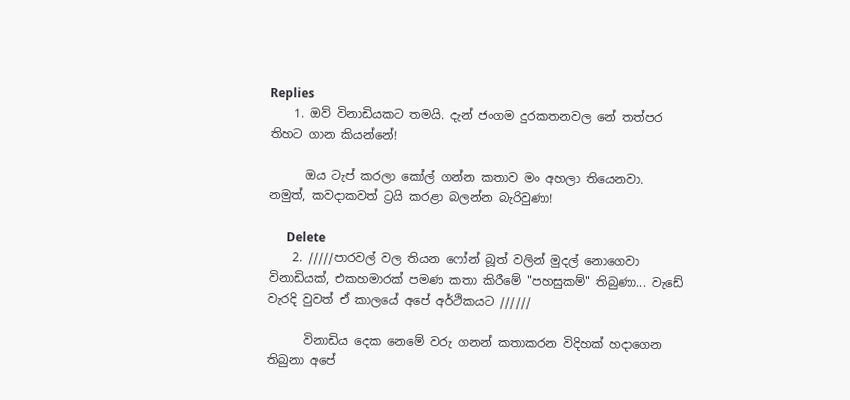Replies
    1. ඔව් විනාඩියකට තමයි. දැන් ජංගම දුරකතනවල නේ තත්පර තිහට ගාන කියන්නේ!

      ඔය ටැප් කරලා කෝල් ගන්න කතාව මං අහලා තියෙනවා. නමුත්, කවදාකවත් ට්‍රයි කරළා බලන්න බැරිවුණා!

      Delete
    2. /////පාරවල් වල තියන ෆෝන් බූත් වලින් මුදල් නොගෙවා විනාඩියක්, එකහමාරක් පමණ කතා කිරීමේ "පහසුකම්" තිබුණා... වැඩේ වැරදි වුවත් ඒ කාලයේ අපේ අර්ථිකයට //////

      විනාඩිය දෙක නෙමේ වරු ගනන් කතාකරන විදිහක් හදාගෙන තිබුනා අපේ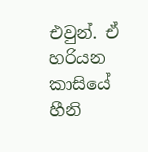එවුන්. ඒ හරියන කාසියේ හීනි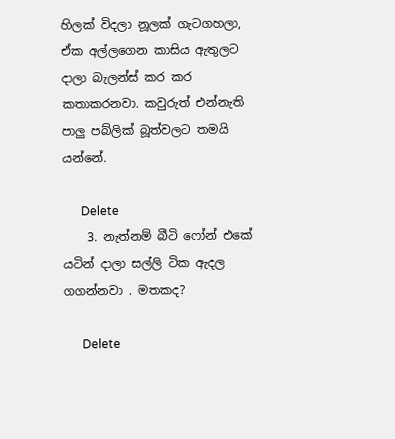හිලක් විදලා නූලක් ගැටගහලා, ඒක අල්ලගෙන කාසිය ඇතුලට දාලා බැලන්ස් කර කර කතාකරනවා. කවුරුත් එන්නැති පාලු පබ්ලික් බූත්වලට තමයි යන්නේ.

      Delete
    3. නැත්නම් බීටි ෆෝන් එකේ යටින් දාලා සල්ලි ටික ඇදල ගගන්නවා . මතකද?

      Delete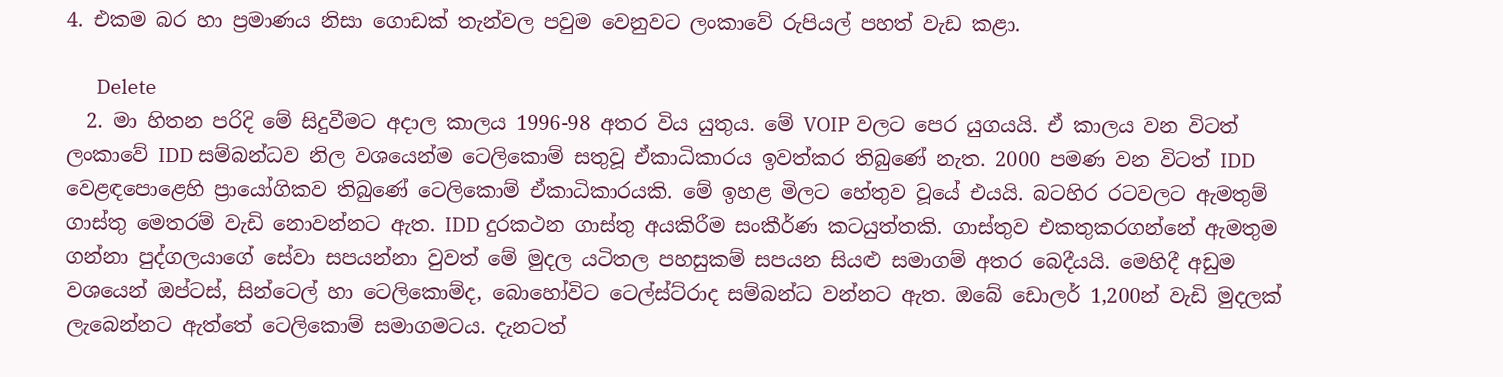4. එකම බර හා ප්‍රමාණය නිසා ගොඩක් තැන්වල පවුම වෙනුවට ලංකාවේ රුපියල් පහත් වැඩ කළා.

      Delete
  2. මා හිතන පරිදි මේ සිදුවීමට අදාල කාලය 1996-98 අතර විය යුතුය. මේ VOIP වලට පෙර යුගයයි. ඒ කාලය වන විටත් ලංකාවේ IDD සම්බන්ධව නිල වශයෙන්ම ටෙලිකොම් සතුවූ ඒකාධිකාරය ඉවත්කර තිබුණේ නැත. 2000 පමණ වන විටත් IDD වෙළඳපොළෙහි ප්‍රායෝගිකව තිබුණේ ටෙලිකොම් ඒකාධිකාරයකි. මේ ඉහළ මිලට හේතුව වූයේ එයයි. බටහිර රටවලට ඇමතුම් ගාස්තු මෙතරම් වැඩි නොවන්නට ඇත. IDD දුරකථන ගාස්තු අයකිරීම සංකීර්ණ කටයුත්තකි. ගාස්තුව එකතුකරගන්නේ ඇමතුම ගන්නා පුද්ගලයාගේ සේවා සපයන්නා වුවත් මේ මුදල යටිතල පහසුකම් සපයන සියළු සමාගම් අතර බෙදීයයි. මෙහිදී අඩුම වශයෙන් ඔප්ටස්, සින්ටෙල් හා ටෙලිකොම්ද, බොහෝවිට ටෙල්ස්ට්රාද සම්බන්ධ වන්නට ඇත. ඔබේ ඩොලර් 1,200න් වැඩි මුදලක් ලැබෙන්නට ඇත්තේ ටෙලිකොම් සමාගමටය. දැනටත්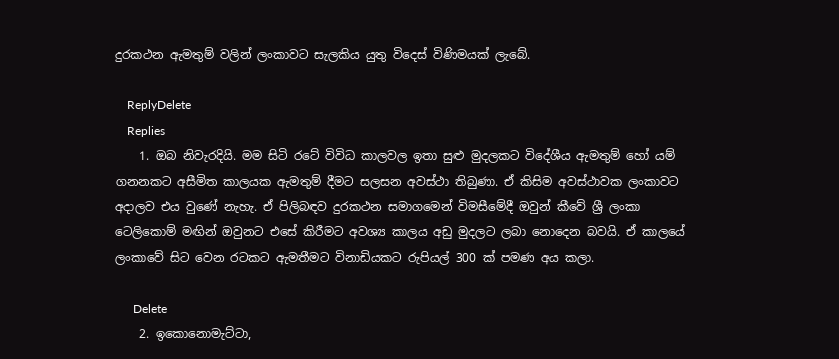දුරකථන ඇමතුම් වලින් ලංකාවට සැලකිය යුතු විදෙස් විණිමයක් ලැබේ.

    ReplyDelete
    Replies
    1. ඔබ නිවැරදියි. මම සිටි රටේ විවිධ කාලවල ඉතා සුළු මුදලකට විදේශීය ඇමතුම් හෝ යම් ගනනකට අසීමිත කාලයක ඇමතුම් දීමට සලසන අවස්ථා තිබුණා. ඒ කිසිම අවස්ථාවක ලංකාවට අදාලව එය වුණේ නැහැ. ඒ පිලිබඳව දුරකථන සමාගමෙන් විමසීමේදී ඔවුන් කීවේ ශ්‍රී ලංකා ටෙලිකොම් මඟින් ඔවුනට එසේ කිරීමට අවශ්‍ය කාලය අඩු මුදලට ලබා නොදෙන බවයි. ඒ කාලයේ ලංකාවේ සිට වෙන රටකට ඇමතීමට විනාඩියකට රුපියල් 300 ක් පමණ අය කලා.

      Delete
    2. ඉකොනොමැට්ටා,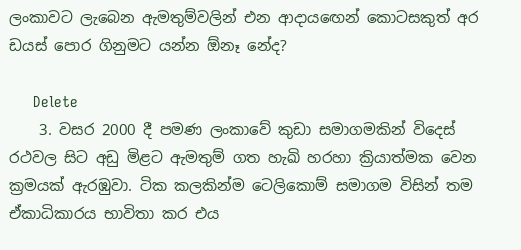ලංකාවට ලැබෙන ඇමතුම්වලින් එන ආදායඟෙන් කොටසකුත් අර ඩයස් පොර ගිනුමට යන්න ඕනෑ නේද?

      Delete
    3. වසර 2000 දී පමණ ලංකාවේ කුඩා සමාගමකින් විදෙස් රථවල සිට අඩු මිළට ඇමතුම් ගත හැඛි හරහා ක්‍රියාත්මක වෙන ක්‍රමයක් ඇරඹුවා. ටික කලකින්ම ටෙලිකොම් සමාගම විසින් තම ඒකාධිකාරය භාවිතා කර එය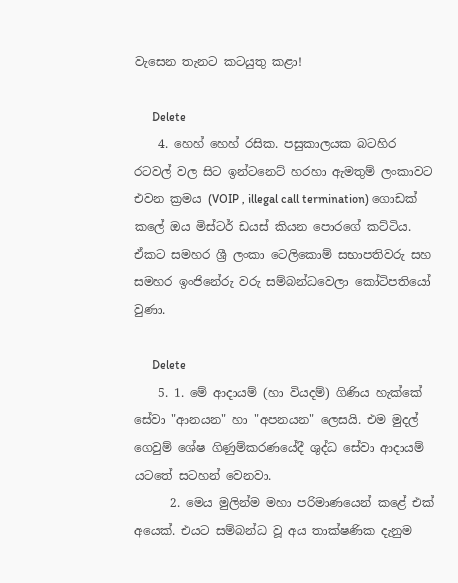වැසෙන තැනට කටයුතු කළා!

      Delete
    4. හෙහ් හෙහ් රසික. පසුකාලයක බටහිර රටවල් වල සිට ඉන්ටනෙට් හරහා ඇමතුම් ලංකාවට එවන ක්‍රමය (VOIP , illegal call termination) ගොඩක් කලේ ඔය මිස්ටර් ඩයස් කියන පොරගේ කට්ටිය. ඒකට සමහර ශ්‍රී ලංකා ටෙලිකොම් සභාපතිවරු සහ සමහර ඉංජිනේරු වරු සම්බන්ධවෙලා කෝටිපතියෝ වුණා.

      Delete
    5. 1. මේ ආදායම් (හා වියදම්) ගිණිය හැක්කේ සේවා "ආනයන" හා "අපනයන" ලෙසයි. එම මුදල් ගෙවුම් ශේෂ ගිණුම්කරණයේදී ශුද්ධ සේවා ආදායම් යටතේ සටහන් වෙනවා.
      2. මෙය මුලින්ම මහා පරිමාණයෙන් කළේ එක් අයෙක්. එයට සම්බන්ධ වූ අය තාක්ෂණික දැනුම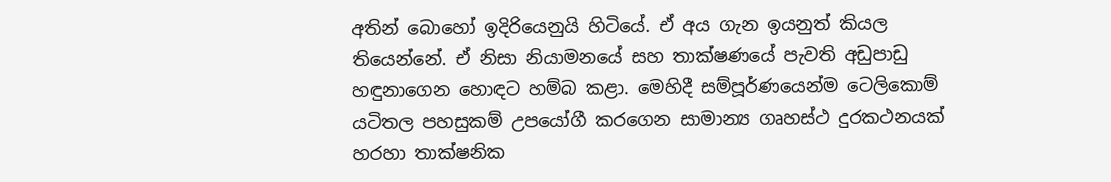අතින් බොහෝ ඉදිරියෙනුයි හිටියේ. ඒ අය ගැන ඉයනුත් කියල තියෙන්නේ. ඒ නිසා නියාමනයේ සහ තාක්ෂණයේ පැවති අඩුපාඩු හඳුනාගෙන හොඳට හම්බ කළා. මෙහිදී සම්පූර්ණයෙන්ම ටෙලිකොම් යටිතල පහසුකම් උපයෝගී කරගෙන සාමාන්‍ය ගෘහස්ථ දුරකථනයක් හරහා තාක්ෂනික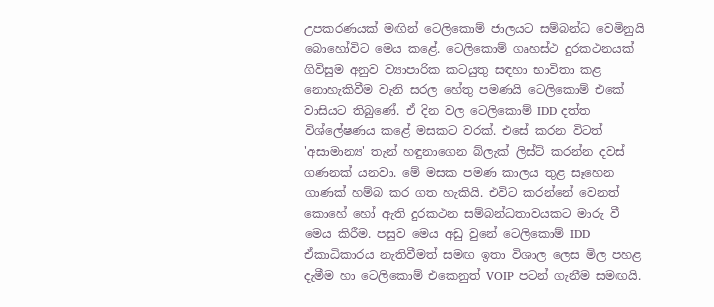උපකරණයක් මඟින් ටෙලිකොම් ජාලයට සම්බන්ධ වෙමිනුයි බොහෝවිට මෙය කළේ. ටෙලිකොම් ගෘහස්ථ දුරකථනයක් ගිවිසුම අනුව ව්‍යාපාරික කටයුතු සඳහා භාවිතා කළ නොහැකිවීම වැනි සරල හේතු පමණයි ටෙලිකොම් එකේ වාසියට තිබුණේ. ඒ දින වල ටෙලිකොම් IDD දත්ත විශ්ලේෂණය කළේ මසකට වරක්. එසේ කරන විටත් 'අසාමාන්‍ය' තැන් හඳුනාගෙන බ්ලැක් ලිස්ට් කරන්න දවස් ගණනක් යනවා. මේ මසක පමණ කාලය තුළ සෑහෙන ගාණක් හම්බ කර ගත හැකියි. එවිට කරන්නේ වෙනත් කොහේ හෝ ඇති දුරකථන සම්බන්ධතාවයකට මාරු වී මෙය කිරීම. පසුව මෙය අඩු වුනේ ටෙලිකොම් IDD ඒකාධිකාරය නැතිවීමත් සමඟ ඉතා විශාල ලෙස මිල පහළ දැමීම හා ටෙලිකොම් එකෙනුත් VOIP පටන් ගැනීම සමඟයි.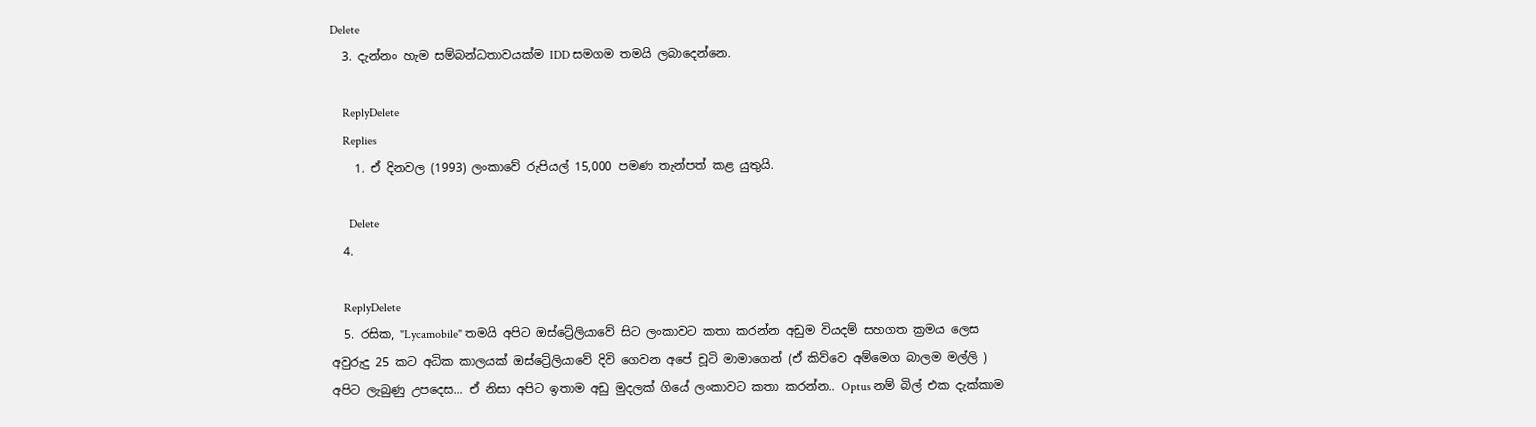Delete
  3. දැන්නං හැම සම්බන්ධතාවයක්ම IDD සමගම තමයි ලබාදෙන්නෙ.

    ReplyDelete
    Replies
    1. ඒ දිනවල (1993) ලංකාවේ රුපියල් 15,000 පමණ තැන්පත් කළ යුතුයි.

      Delete
  4.

    ReplyDelete
  5. රසික, "Lycamobile" තමයි අපිට ඔස්ට්‍රේලියාවේ සිට ලංකාවට කතා කරන්න අඩුම වියදම් සහගත ක්‍රමය ලෙස අවුරුදු 25 කට අධික කාලයක් ඔස්ට්‍රේලියාවේ දිවි ගෙවන අපේ චූටි මාමාගෙන් (ඒ කිව්වෙ අම්මෙග බාලම මල්ලි ) අපිට ලැබුණු උපදෙස... ඒ නිසා අපිට ඉතාම අඩු මුදලක් ගියේ ලංකාවට කතා කරන්න.. Optus නම් බිල් එක දැක්කාම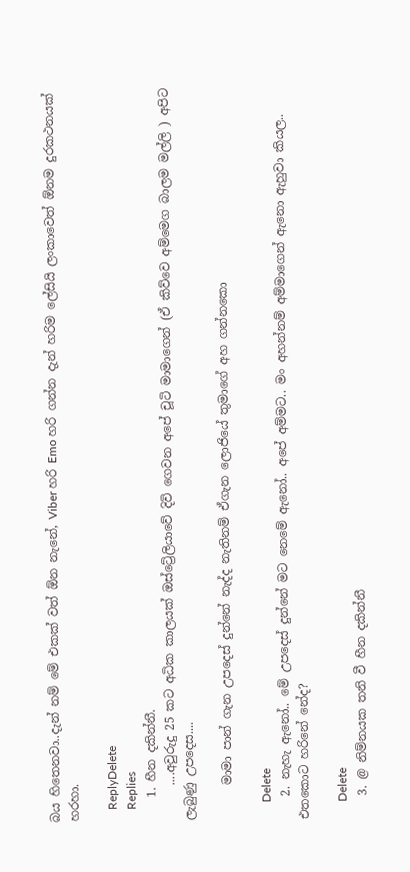බය හිතෙනවා..දැන් නම් මේ එකක් වත් ඕන නැනේ, Viber හරි Emo හරි ගන්න දැන් හරිම ලේසියි ලංකාවෙත් ඕනම දුරකථනයක් හරහා.

    ReplyDelete
    Replies
    1. හීන දකින්නී.
      ....අවුරුදු 25 කට අධික කාලයක් ඔස්ට්‍රේලියාවේ දිවි ගෙවන අපේ චූටි මාමාගෙන් (ඒ කිව්වෙ අම්මෙග බාලම මල්ලි ) අපිට ලැබුණු උපදෙස....

      මාමා පාන් ගැන උපදෙස් දුන්නේ නැද්ද නැතිනම් ඒගැන ලොජියේ තුමාගේ අහ ගන්නකො

      Delete
    2. නැහැ ඇනෝ.. මේ උපදෙස් දුන්නේ මට නෙමේ ඇනෝ.. අපේ අම්මට.. මං අහන්නම් අම්මාගෙන් ඇනො ඇහුවා කියල.. එතකොට හරිනේ නේද?

      Delete
    3. @ නිම්නයක තනි වී හීන දකින්නී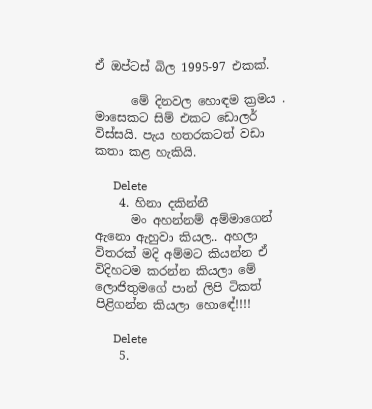ඒ ඔප්ටස් බිල 1995-97 එකක්.

      මේ දිනවල හොඳම ක්‍රමය . මාසෙකට සිම් එකට ඩොලර් විස්සයි. පැය හතරකටත් වඩා කතා කළ හැකියි.

      Delete
    4. හිනා දකින්නී
      මං අහන්නම් අම්මාගෙන් ඇනො ඇහුවා කියල.. අහලා විතරක් මදි අම්මට කියන්න ඒ විදිහටම කරන්න කියලා මේ ලොජිතුමගේ පාන් ලිපි ටිකත් පිළිගන්න කියලා හොඳේ!!!!

      Delete
    5.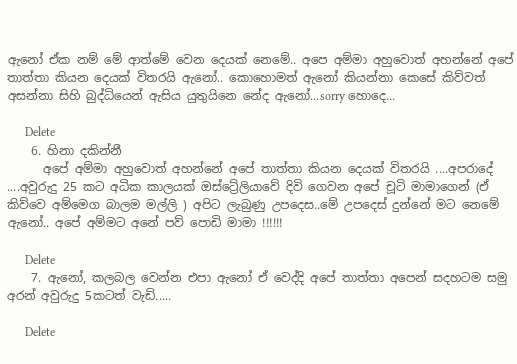ඇනෝ ඒක නම් මේ ආත්මේ වෙන දෙයක් නෙමේ.. අපෙ අම්මා අහුවොත් අහන්නේ අපේ තාත්තා කියන දෙයක් විතරයි ඇනෝ.. කොහොමත් ඇනෝ කියන්නා කෙසේ කිව්වත් අසන්නා සිහි බුද්ධියෙන් ඇසිය යුතුයිනෙ නේද ඇනෝ...sorry හොදෙ...

      Delete
    6. හිනා දකින්නී
      අපේ අම්මා අහුවොත් අහන්නේ අපේ තාත්තා කියන දෙයක් විතරයි ....අපරාදේ ....අවුරුදු 25 කට අධික කාලයක් ඔස්ට්‍රේලියාවේ දිවි ගෙවන අපේ චූටි මාමාගෙන් (ඒ කිව්වෙ අම්මෙග බාලම මල්ලි ) අපිට ලැබුණු උපදෙස..මේ උපදෙස් දුන්නේ මට නෙමේ ඇනෝ.. අපේ අම්මට අනේ පව් පොඩි මාමා !!!!!!

      Delete
    7. ඇනෝ, කලබල වෙන්න එපා ඇනෝ ඒ වෙද්දි අපේ තාත්තා අපෙන් සදහටම සමු අරන් අවුරුදු 5කටත් වැඩි.....

      Delete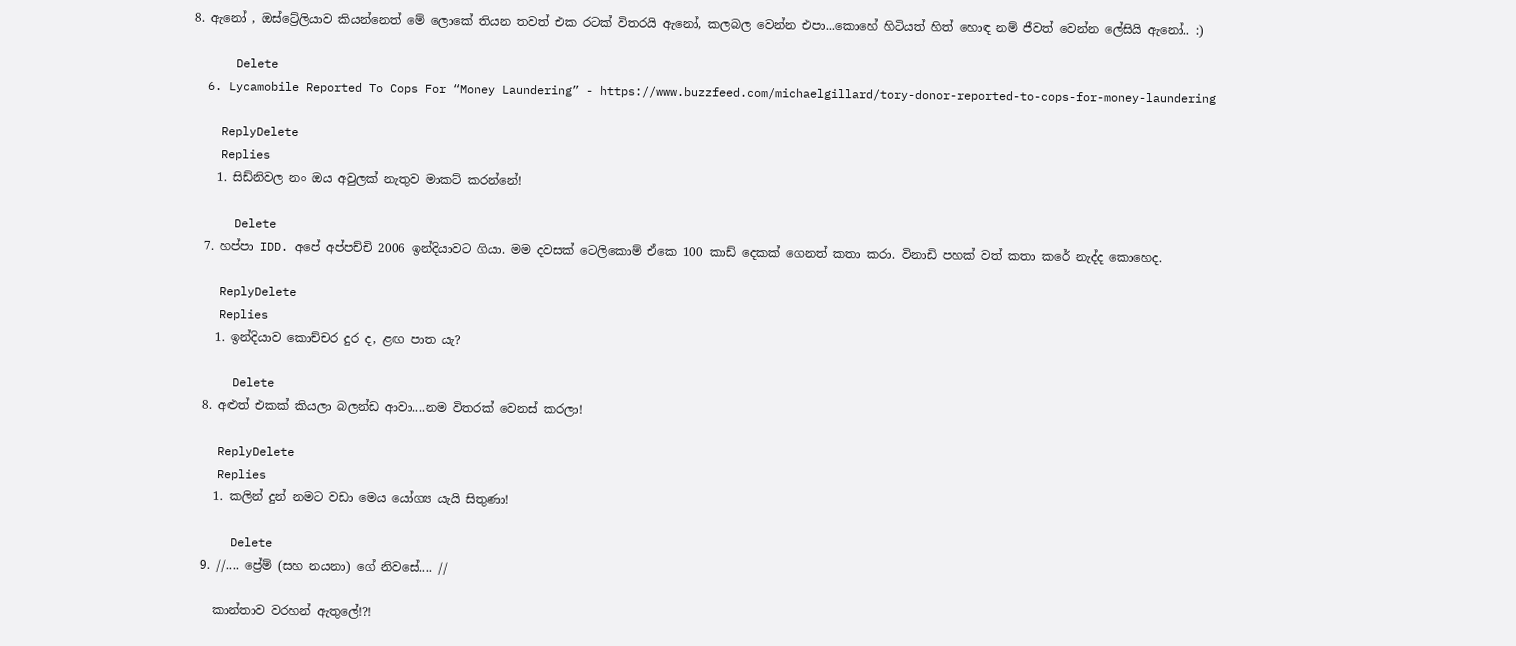8. ඇනෝ , ඔස්ට්‍රේලියාව කියන්නෙත් මේ ලොකේ තියන තවත් එක රටක් විතරයි ඇනෝ, කලබල වෙන්න එපා...කොහේ හිටියත් හිත් හොඳ නම් ජීවත් වෙන්න ලේසියි ඇනෝ.. :)

      Delete
  6. Lycamobile Reported To Cops For “Money Laundering” - https://www.buzzfeed.com/michaelgillard/tory-donor-reported-to-cops-for-money-laundering

    ReplyDelete
    Replies
    1. සිඩ්නිවල නං ඔය අවුලක් නැතුව මාකට් කරන්නේ!

      Delete
  7. හප්පා IDD. අපේ අප්පච්චි 2006 ඉන්දියාවට ගියා. මම දවසක් ටෙලිකොම් ඒකෙ 100 කාඩ් දෙකක් ගෙනත් කතා කරා. විනාඩි පහක් වත් කතා කරේ නැද්ද කොහෙද.

    ReplyDelete
    Replies
    1. ඉන්දියාව කොච්චර දුර ද, ළඟ පාත යැ?

      Delete
  8. අළුත් එකක් කියලා බලන්ඩ ආවා....නම විතරක් වෙනස් කරලා!

    ReplyDelete
    Replies
    1. කලින් දුන් නමට වඩා මෙය යෝග්‍ය යැයි සිතුණා!

      Delete
  9. //.... ප්‍රේම් (සහ නයනා) ගේ නිවසේ.... //

    කාන්තාව වරහන් ඇතුලේ!?!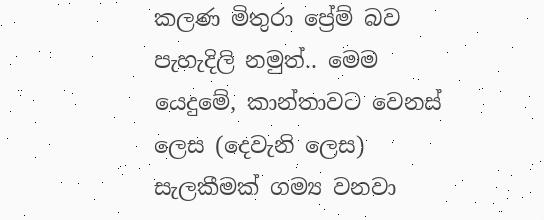කලණ මිතුරා ප්‍රේම් බව පැහැදිලි නමුත්.. මෙම යෙදුමේ, කාන්තාවට වෙනස් ලෙස (දෙවැනි ලෙස) සැලකීමක් ගම්‍ය වනවා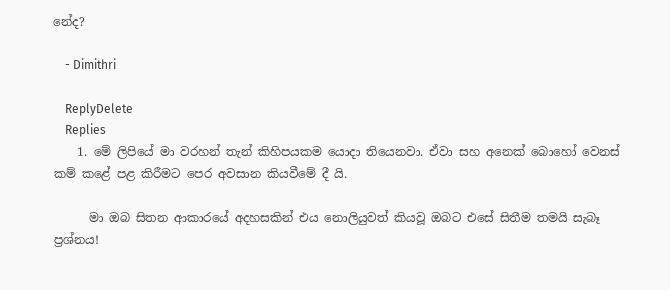නේද?

    - Dimithri

    ReplyDelete
    Replies
    1. මේ ලිපියේ මා වරහන් තැන් කිහිපයකම යොදා තියෙනවා. ඒවා සහ අනෙක් බොහෝ වෙනස් කම් කළේ පළ කිරීමට පෙර අවසාන කියවීමේ දී යි.

      මා ඔබ සිතන ආකාරයේ අදහසකින් එය නොලියුවත් කියවූ ඔබට එසේ සිතීම තමයි සැබෑ ප්‍රශ්නය!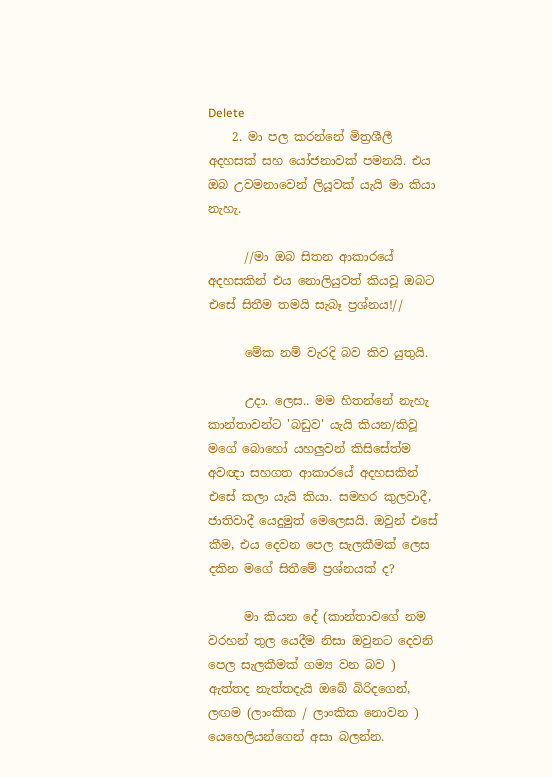Delete
    2. මා පල කරන්නේ මිත්‍රශීලී අදහසක් සහ යෝජනාවක් පමනයි. එය ඔබ උවමනාවෙන් ලියූවක් යැයි මා කියා නැහැ.

      //මා ඔබ සිතන ආකාරයේ අදහසකින් එය නොලියුවත් කියවූ ඔබට එසේ සිතීම තමයි සැබෑ ප්‍රශ්නය!//

      මේක නම් වැරදි බව කිව යුතුයි.

      උදා. ලෙස.. මම හිතන්නේ නැහැ කාන්තාවන්ට 'බඩුව' යැයි කියන/කිවූ මගේ බොහෝ යහලුවන් කිසිසේත්ම අවඥා සහගත ආකාරයේ අදහසකින් එසේ කලා යැයි කියා. සමහර කුලවාදී, ජාතිවාදී යෙදුමුත් මෙලෙසයි. ඔවුන් එසේ කීම, එය දෙවන පෙල සැලකීමක් ලෙස දකින මගේ සිතීමේ ප්‍රශ්නයක් ද?

      මා කියන දේ (කාන්තාවගේ නම වරහන් තුල යෙදීම නිසා ඔවුනට දෙවනි පෙල සැලකීමක් ගම්‍ය වන බව ) ඇත්තද නැත්තදැයි ඔබේ බිරිදගෙන්, ලඟම (ලාංකික / ලාංකික නොවන ) යෙහෙලියන්ගෙන් අසා බලන්න.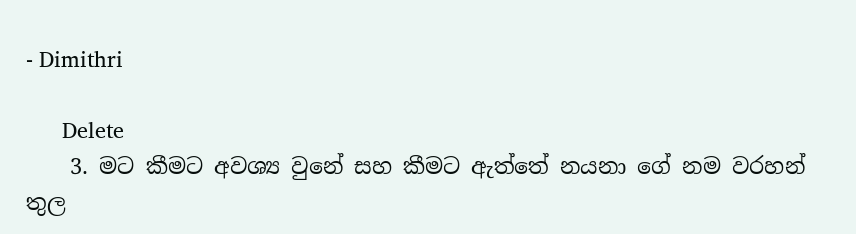- Dimithri

      Delete
    3. මට කීමට අවශ්‍ය වුනේ සහ කීමට ඇත්තේ නයනා ගේ නම වරහන් තුල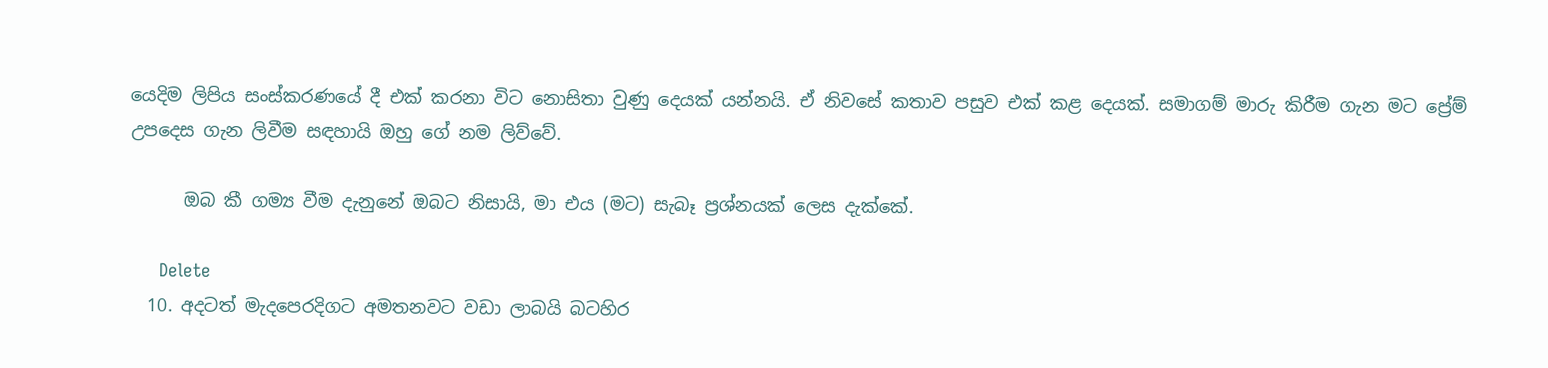යෙදිම ලිපිය සංස්කරණයේ දී එක් කරනා විට නොසිතා වුණු දෙයක් යන්නයි. ඒ නිවසේ කතාව පසුව එක් කළ දෙයක්. සමාගම් මාරු කිරීම ගැන මට ප්‍රේම් උපදෙස ගැන ලිවීම සඳහායි ඔහු ගේ නම ලිව්වේ.

      ඔබ කී ගම්‍ය වීම දැනුනේ ඔබට නිසායි, මා එය (මට) සැබෑ ප්‍රශ්නයක් ලෙස දැක්කේ.

      Delete
  10. අදටත් මැදපෙරදිගට අමතනවට වඩා ලාබයි බටහිර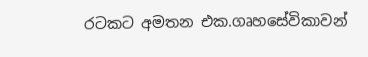රටකට අමතන එක.ගෘහසේවිකාවන්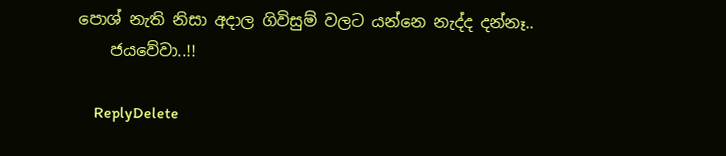පොශ් නැති නිසා අදාල ගිවිසුම් වලට යන්නෙ නැද්ද දන්නෑ..
    ජයවේවා..!!

    ReplyDelete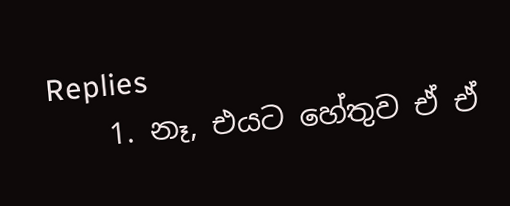Replies
    1. නෑ, එයට හේතුව ඒ ඒ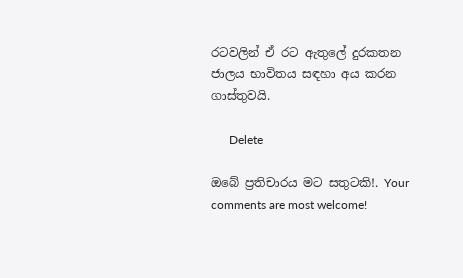රටවලින් ඒ රට ඇතුලේ දුරකතන ජාලය භාවිතය සඳහා අය කරන ගාස්තුවයි.

      Delete

ඔබේ ප්‍රතිචාරය මට සතුටකි!. Your comments are most welcome!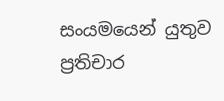සංයමයෙන් යුතුව ප්‍රතිචාර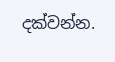දක්වන්න.